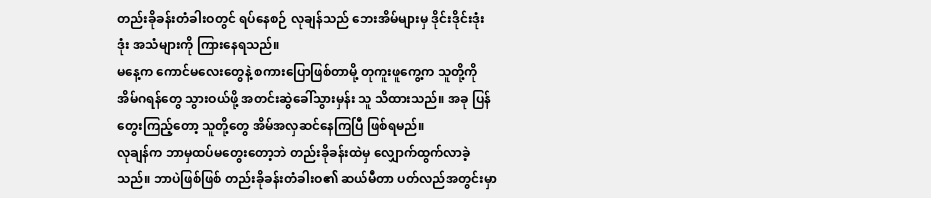တည်းခိုခန်းတံခါးဝတွင် ရပ်နေစဉ် လုချန်သည် ဘေးအိမ်များမှ ဒိုင်းဒိုင်းဒုံးဒုံး အသံများကို ကြားနေရသည်။
မနေ့က ကောင်မလေးတွေနဲ့ စကားပြောဖြစ်တာမို့ တုကူးဖူကွေ့က သူတို့ကို အိမ်ဂရန်တွေ သွားဝယ်ဖို့ အတင်းဆွဲခေါ်သွားမှန်း သူ သိထားသည်။ အခု ပြန်တွေးကြည့်တော့ သူတို့တွေ အိမ်အလှဆင်နေကြပြီ ဖြစ်ရမည်။
လုချန်က ဘာမှထပ်မတွေးတော့ဘဲ တည်းခိုခန်းထဲမှ လျှောက်ထွက်လာခဲ့သည်။ ဘာပဲဖြစ်ဖြစ် တည်းခိုခန်းတံခါးဝ၏ ဆယ်မီတာ ပတ်လည်အတွင်းမှာ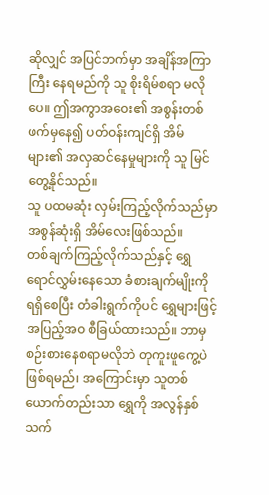ဆိုလျှင် အပြင်ဘက်မှာ အချိန်အကြာကြီး နေရမည်ကို သူ စိုးရိမ်စရာ မလိုပေ။ ဤအကွာအဝေး၏ အစွန်းတစ်ဖက်မှနေ၍ ပတ်ဝန်းကျင်ရှိ အိမ်များ၏ အလှဆင်နေမှုများကို သူ မြင်တွေ့နိုင်သည်။
သူ ပထမဆုံး လှမ်းကြည့်လိုက်သည်မှာ အစွန်ဆုံးရှိ အိမ်လေးဖြစ်သည်။
တစ်ချက်ကြည့်လိုက်သည်နှင့် ရွှေရောင်လွှမ်းနေသော ခံစားချက်မျိုးကို ရရှိစေပြီး တံခါးရွက်ကိုပင် ရွှေများဖြင့် အပြည့်အဝ စီခြယ်ထားသည်။ ဘာမှစဉ်းစားနေစရာမလိုဘဲ တုကူးဖူကွေ့ပဲ ဖြစ်ရမည်၊ အကြောင်းမှာ သူတစ်ယောက်တည်းသာ ရွှေကို အလွန်နှစ်သက်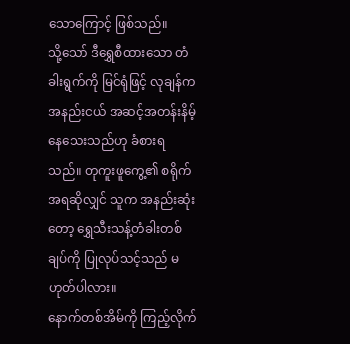သောကြောင့် ဖြစ်သည်။
သို့သော် ဒီရွှေစီထားသော တံခါးရွက်ကို မြင်ရုံဖြင့် လုချန်က အနည်းငယ် အဆင့်အတန်းနိမ့်နေသေးသည်ဟု ခံစားရသည်။ တုကူးဖူကွေ့၏ စရိုက်အရဆိုလျှင် သူက အနည်းဆုံးတော့ ရွှေသီးသန့်တံခါးတစ်ချပ်ကို ပြုလုပ်သင့်သည် မဟုတ်ပါလား။
နောက်တစ်အိမ်ကို ကြည့်လိုက်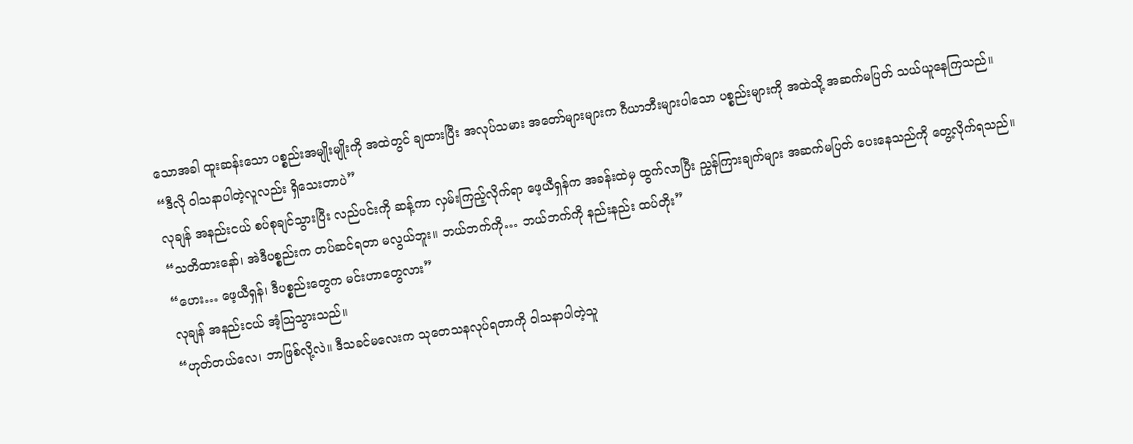သောအခါ ထူးဆန်းသော ပစ္စည်းအမျိုးမျိုးကို အထဲတွင် ချထားပြီး အလုပ်သမား အတော်များများက ဂီယာဘီးများပါသော ပစ္စည်းများကို အထဲသို့ အဆက်မပြတ် သယ်ယူနေကြသည်။
“ဒီလို ဝါသနာပါတဲ့လူလည်း ရှိသေးတာပဲ”
လုချန် အနည်းငယ် စပ်စုချင်သွားပြီး လည်ပင်းကို ဆန့်ကာ လှမ်းကြည့်လိုက်ရာ ဖေ့ယီရှန်က အခန်းထဲမှ ထွက်လာပြီး ညွှန်ကြားချက်များ အဆက်မပြတ် ပေးနေသည်ကို တွေ့လိုက်ရသည်။
“သတိထားနော်၊ အဲဒီပစ္စည်းက တပ်ဆင်ရတာ မလွယ်ဘူး။ ဘယ်ဘက်ကို… ဘယ်ဘက်ကို နည်းနည်း ထပ်တိုး”
“ဟေး… ဖေ့ယီရှန်၊ ဒီပစ္စည်းတွေက မင်းဟာတွေလား”
လုချန် အနည်းငယ် အံ့သြသွားသည်။
“ဟုတ်တယ်လေ၊ ဘာဖြစ်လို့လဲ။ ဒီသခင်မလေးက သုတေသနလုပ်ရတာကို ဝါသနာပါတဲ့သူ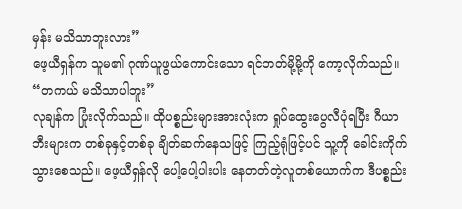မှန်း မသိသာဘူးလား”
ဖေ့ယီရှန်က သူမ၏ ဂုဏ်ယူဖွယ်ကောင်းသော ရင်ဘတ်မို့မို့ကို ကော့လိုက်သည်။
“တကယ် မသိသာပါဘူး”
လုချန်က ပြုံးလိုက်သည်။ ထိုပစ္စည်းများအားလုံးက ရှုပ်ထွေးပွေလီပုံရပြီး ဂီယာဘီးများက တစ်ခုနှင့်တစ်ခု ချိတ်ဆက်နေသဖြင့် ကြည့်ရုံဖြင့်ပင် သူ့ကို ခေါင်းကိုက်သွားစေသည်။ ဖေ့ယီရှန်လို ပေါ့ပေါ့ပါးပါး နေတတ်တဲ့လူတစ်ယောက်က ဒီပစ္စည်း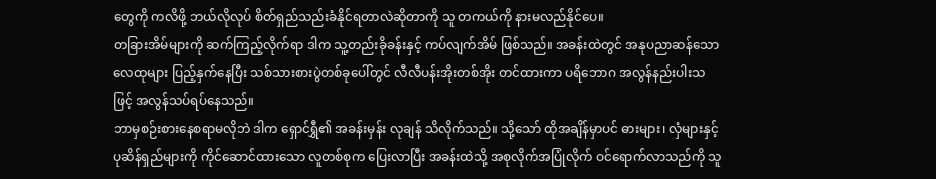တွေကို ကလိဖို့ ဘယ်လိုလုပ် စိတ်ရှည်သည်းခံနိုင်ရတာလဲဆိုတာကို သူ တကယ်ကို နားမလည်နိုင်ပေ။
တခြားအိမ်များကို ဆက်ကြည့်လိုက်ရာ ဒါက သူ့တည်းခိုခန်းနှင့် ကပ်လျက်အိမ် ဖြစ်သည်။ အခန်းထဲတွင် အနုပညာဆန်သော လေထုများ ပြည့်နှက်နေပြီး သစ်သားစားပွဲတစ်ခုပေါ်တွင် လီလီပန်းအိုးတစ်အိုး တင်ထားကာ ပရိဘောဂ အလွန်နည်းပါးသဖြင့် အလွန်သပ်ရပ်နေသည်။
ဘာမှစဉ်းစားနေစရာမလိုဘဲ ဒါက ရှောင်ရွှီ၏ အခန်းမှန်း လုချန် သိလိုက်သည်။ သို့သော် ထိုအချိန်မှာပင် ဓားများ၊ လှံများနှင့် ပုဆိန်ရှည်များကို ကိုင်ဆောင်ထားသော လူတစ်စုက ပြေးလာပြီး အခန်းထဲသို့ အစုလိုက်အပြုံလိုက် ဝင်ရောက်လာသည်ကို သူ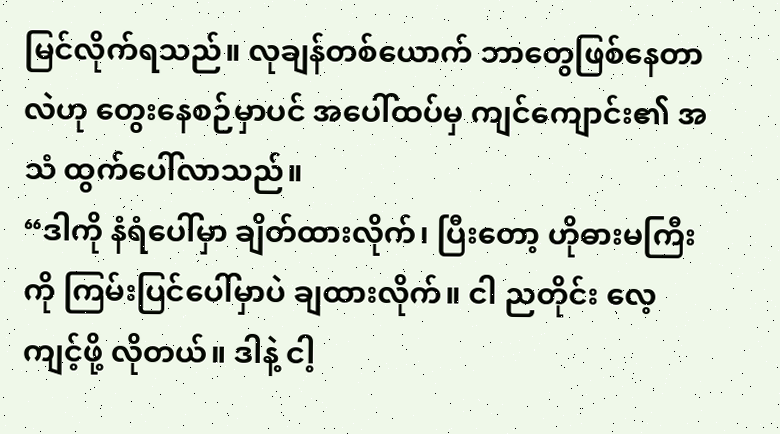မြင်လိုက်ရသည်။ လုချန်တစ်ယောက် ဘာတွေဖြစ်နေတာလဲဟု တွေးနေစဉ်မှာပင် အပေါ်ထပ်မှ ကျင်ကျောင်း၏ အသံ ထွက်ပေါ်လာသည်။
“ဒါကို နံရံပေါ်မှာ ချိတ်ထားလိုက်၊ ပြီးတော့ ဟိုဓားမကြီးကို ကြမ်းပြင်ပေါ်မှာပဲ ချထားလိုက်။ ငါ ညတိုင်း လေ့ကျင့်ဖို့ လိုတယ်။ ဒါနဲ့ ငါ့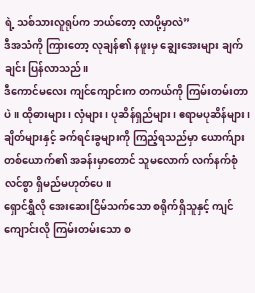ရဲ့ သစ်သားလူရုပ်က ဘယ်တော့ လာပို့မှာလဲ”
ဒီအသံကို ကြားတော့ လုချန်၏ နဖူးမှ ချွေးအေးများ ချက်ချင်း ပြန်လာသည်။
ဒီကောင်မလေး ကျင်ကျောင်းက တကယ်ကို ကြမ်းတမ်းတာပဲ။ ထိုဓားများ၊ လှံများ၊ ပုဆိန်ရှည်များ၊ ဧရာမပုဆိန်များ၊ ချိတ်များနှင့် ခက်ရင်းခွများကို ကြည့်ရသည်မှာ ယောက်ျားတစ်ယောက်၏ အခန်းမှာတောင် သူမလောက် လက်နက်စုံလင်စွာ ရှိမည်မဟုတ်ပေ။
ရှောင်ရွှီလို အေးဆေးငြိမ်သက်သော စရိုက်ရှိသူနှင့် ကျင်ကျောင်းလို ကြမ်းတမ်းသော စ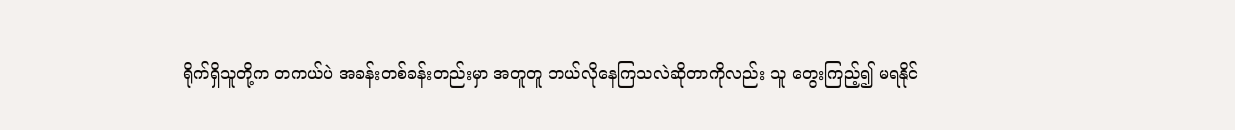ရိုက်ရှိသူတို့က တကယ်ပဲ အခန်းတစ်ခန်းတည်းမှာ အတူတူ ဘယ်လိုနေကြသလဲဆိုတာကိုလည်း သူ တွေးကြည့်၍ မရနိုင်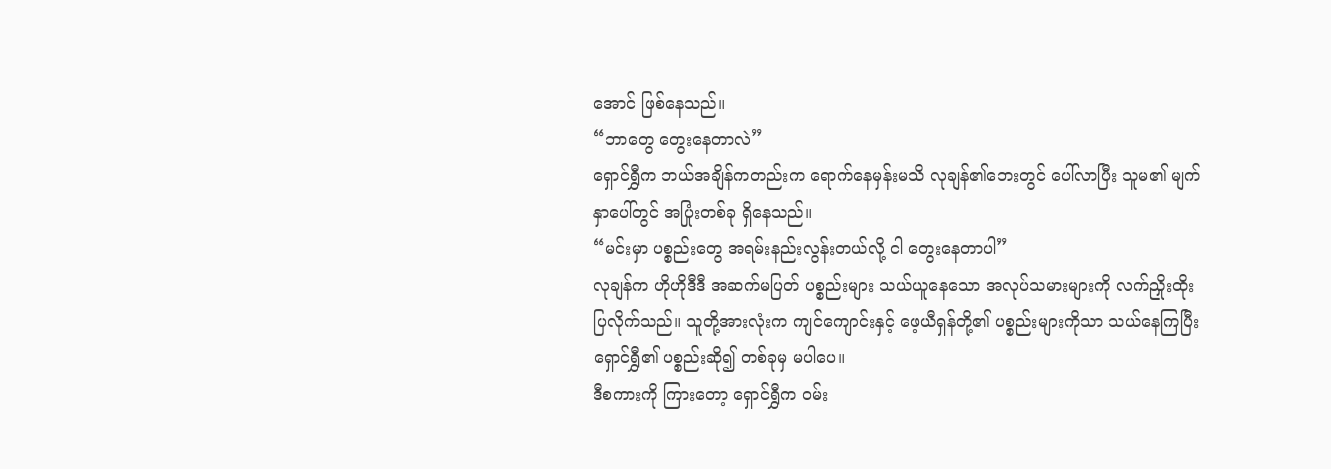အောင် ဖြစ်နေသည်။
“ဘာတွေ တွေးနေတာလဲ”
ရှောင်ရွှီက ဘယ်အချိန်ကတည်းက ရောက်နေမှန်းမသိ လုချန်၏ဘေးတွင် ပေါ်လာပြီး သူမ၏ မျက်နှာပေါ်တွင် အပြုံးတစ်ခု ရှိနေသည်။
“မင်းမှာ ပစ္စည်းတွေ အရမ်းနည်းလွန်းတယ်လို့ ငါ တွေးနေတာပါ”
လုချန်က ဟိုဟိုဒီဒီ အဆက်မပြတ် ပစ္စည်းများ သယ်ယူနေသော အလုပ်သမားများကို လက်ညှိုးထိုးပြလိုက်သည်။ သူတို့အားလုံးက ကျင်ကျောင်းနှင့် ဖေ့ယီရှန်တို့၏ ပစ္စည်းများကိုသာ သယ်နေကြပြီး ရှောင်ရွှီ၏ ပစ္စည်းဆို၍ တစ်ခုမှ မပါပေ။
ဒီစကားကို ကြားတော့ ရှောင်ရွှီက ဝမ်း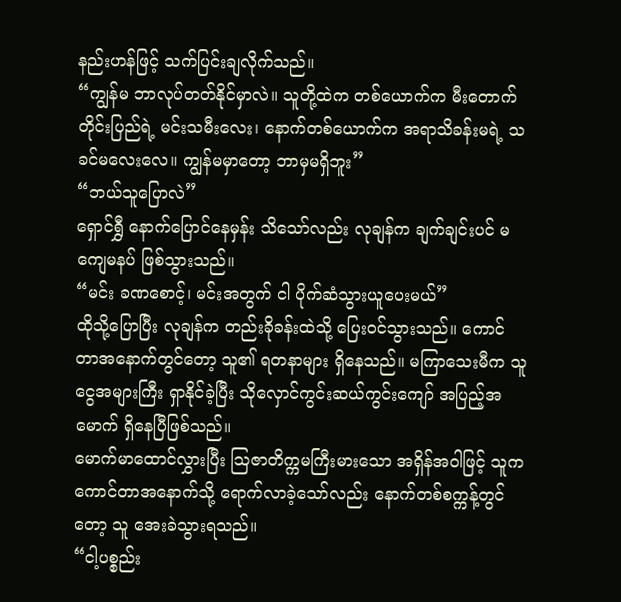နည်းဟန်ဖြင့် သက်ပြင်းချလိုက်သည်။
“ကျွန်မ ဘာလုပ်တတ်နိုင်မှာလဲ။ သူတို့ထဲက တစ်ယောက်က မီးတောက်တိုင်းပြည်ရဲ့ မင်းသမီးလေး၊ နောက်တစ်ယောက်က အရာသိခန်းမရဲ့ သခင်မလေးလေ။ ကျွန်မမှာတော့ ဘာမှမရှိဘူး”
“ဘယ်သူပြောလဲ”
ရှောင်ရွှီ နောက်ပြောင်နေမှန်း သိသော်လည်း လုချန်က ချက်ချင်းပင် မကျေမနပ် ဖြစ်သွားသည်။
“မင်း ခဏစောင့်၊ မင်းအတွက် ငါ ပိုက်ဆံသွားယူပေးမယ်”
ထိုသို့ပြောပြီး လုချန်က တည်းခိုခန်းထဲသို့ ပြေးဝင်သွားသည်။ ကောင်တာအနောက်တွင်တော့ သူ၏ ရတနာများ ရှိနေသည်။ မကြာသေးမီက သူ ငွေအများကြီး ရှာနိုင်ခဲ့ပြီး သိုလှောင်ကွင်းဆယ်ကွင်းကျော် အပြည့်အမောက် ရှိနေပြီဖြစ်သည်။
မောက်မာထောင်လွှားပြီး ဩဇာတိက္ကမကြီးမားသော အရှိန်အဝါဖြင့် သူက ကောင်တာအနောက်သို့ ရောက်လာခဲ့သော်လည်း နောက်တစ်စက္ကန့်တွင်တော့ သူ အေးခဲသွားရသည်။
“ငါ့ပစ္စည်း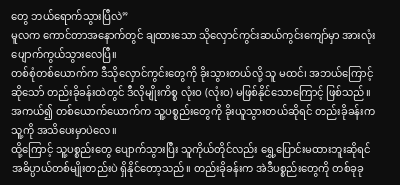တွေ ဘယ်ရောက်သွားပြီလဲ”
မူလက ကောင်တာအနောက်တွင် ချထားသော သိုလှောင်ကွင်းဆယ်ကွင်းကျော်မှာ အားလုံး ပျောက်ကွယ်သွားလေပြီ။
တစ်စုံတစ်ယောက်က ဒီသိုလှောင်ကွင်းတွေကို ခိုးသွားတယ်လို့ သူ မထင်၊ အဘယ်ကြောင့်ဆိုသော် တည်းခိုခန်းထဲတွင် ဒီလိုမျိုးကိစ္စ လုံးဝ (လုံးဝ) မဖြစ်နိုင်သောကြောင့် ဖြစ်သည်။ အကယ်၍ တစ်ယောက်ယောက်က သူ့ပစ္စည်းတွေကို ခိုးယူသွားတယ်ဆိုရင် တည်းခိုခန်းက သူ့ကို အသိပေးမှာပဲလေ။
ထို့ကြောင့် သူ့ပစ္စည်းတွေ ပျောက်သွားပြီး သူကိုယ်တိုင်လည်း ရွှေ့ပြောင်းမထားဘူးဆိုရင် အဓိပ္ပာယ်တစ်မျိုးတည်းပဲ ရှိနိုင်တော့သည်။ တည်းခိုခန်းက အဲဒီပစ္စည်းတွေကို တစ်ခုခု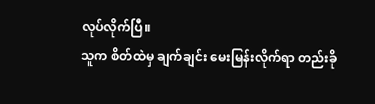လုပ်လိုက်ပြီ။
သူက စိတ်ထဲမှ ချက်ချင်း မေးမြန်းလိုက်ရာ တည်းခို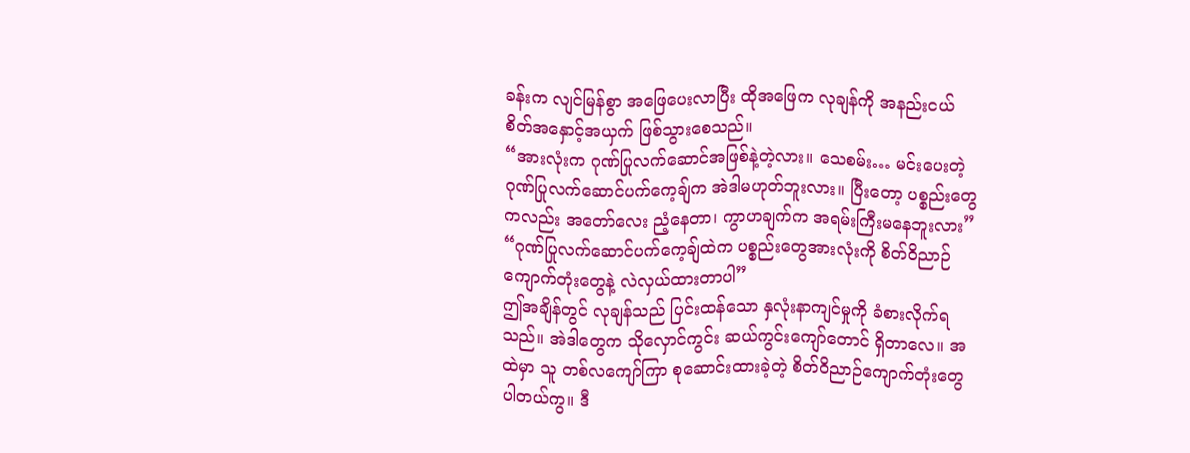ခန်းက လျင်မြန်စွာ အဖြေပေးလာပြီး ထိုအဖြေက လုချန်ကို အနည်းငယ် စိတ်အနှောင့်အယှက် ဖြစ်သွားစေသည်။
“အားလုံးက ဂုဏ်ပြုလက်ဆောင်အဖြစ်နဲ့တဲ့လား။ သေစမ်း… မင်းပေးတဲ့ ဂုဏ်ပြုလက်ဆောင်ပက်ကေ့ချ်က အဲဒါမဟုတ်ဘူးလား။ ပြီးတော့ ပစ္စည်းတွေကလည်း အတော်လေး ညံ့နေတာ၊ ကွာဟချက်က အရမ်းကြီးမနေဘူးလား”
“ဂုဏ်ပြုလက်ဆောင်ပက်ကေ့ချ်ထဲက ပစ္စည်းတွေအားလုံးကို စိတ်ဝိညာဉ်ကျောက်တုံးတွေနဲ့ လဲလှယ်ထားတာပါ”
ဤအချိန်တွင် လုချန်သည် ပြင်းထန်သော နှလုံးနာကျင်မှုကို ခံစားလိုက်ရသည်။ အဲဒါတွေက သိုလှောင်ကွင်း ဆယ်ကွင်းကျော်တောင် ရှိတာလေ။ အထဲမှာ သူ တစ်လကျော်ကြာ စုဆောင်းထားခဲ့တဲ့ စိတ်ဝိညာဉ်ကျောက်တုံးတွေ ပါတယ်ကွ။ ဒီ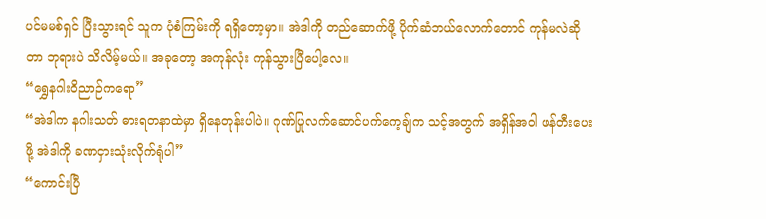ပင်မမစ်ရှင် ပြီးသွားရင် သူက ပုံစံကြမ်းကို ရရှိတော့မှာ။ အဲဒါကို တည်ဆောက်ဖို့ ပိုက်ဆံဘယ်လောက်တောင် ကုန်မလဲဆိုတာ ဘုရားပဲ သိလိမ့်မယ်။ အခုတော့ အကုန်လုံး ကုန်သွားပြီပေါ့လေ။
“ရွှေနဂါးဝိညာဉ်ကရော”
“အဲဒါက နဂါးသတ် ဓားရတနာထဲမှာ ရှိနေတုန်းပါပဲ။ ဂုဏ်ပြုလက်ဆောင်ပက်ကေ့ချ်က သင့်အတွက် အရှိန်အဝါ ဖန်တီးပေးဖို့ အဲဒါကို ခဏငှားသုံးလိုက်ရုံပါ”
“ကောင်းပြီ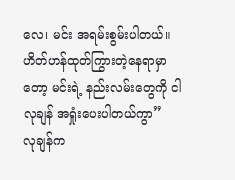လေ၊ မင်း အရမ်းစွမ်းပါတယ်။ ဟိတ်ဟန်ထုတ်ကြွားတဲ့နေရာမှာတော့ မင်းရဲ့ နည်းလမ်းတွေကို ငါ လုချန် အရှုံးပေးပါတယ်ကွာ”
လုချန်က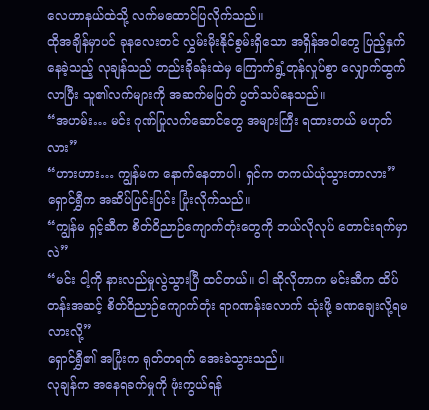လေဟာနယ်ထဲသို့ လက်မထောင်ပြလိုက်သည်။
ထိုအချိန်မှာပင် ခုနလေးတင် လွှမ်းမိုးနိုင်စွမ်းရှိသော အရှိန်အဝါတွေ ပြည့်နှက်နေခဲ့သည့် လုချန်သည် တည်းခိုခန်းထဲမှ ကြောက်ရွံ့တုန်လှုပ်စွာ လျှောက်ထွက်လာပြီး သူ၏လက်များကို အဆက်မပြတ် ပွတ်သပ်နေသည်။
“အဟမ်း… မင်း ဂုဏ်ပြုလက်ဆောင်တွေ အများကြီး ရထားတယ် မဟုတ်လား”
“ဟားဟား… ကျွန်မက နောက်နေတာပါ၊ ရှင်က တကယ်ယုံသွားတာလား”
ရှောင်ရွှီက အဆိပ်ပြင်းပြင်း ပြုံးလိုက်သည်။
“ကျွန်မ ရှင့်ဆီက စိတ်ဝိညာဉ်ကျောက်တုံးတွေကို ဘယ်လိုလုပ် တောင်းရက်မှာလဲ”
“မင်း ငါ့ကို နားလည်မှုလွဲသွားပြီ ထင်တယ်။ ငါ ဆိုလိုတာက မင်းဆီက ထိပ်တန်းအဆင့် စိတ်ဝိညာဉ်ကျောက်တုံး ရာဂဏန်းလောက် သုံးဖို့ ခဏချေးလို့ရမလားလို့”
ရှောင်ရွှီ၏ အပြုံးက ရုတ်တရက် အေးခဲသွားသည်။
လုချန်က အနေရခက်မှုကို ဖုံးကွယ်ရန်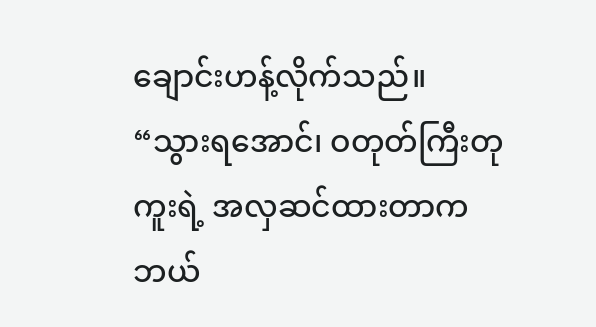ချောင်းဟန့်လိုက်သည်။
“သွားရအောင်၊ ဝတုတ်ကြီးတုကူးရဲ့ အလှဆင်ထားတာက ဘယ်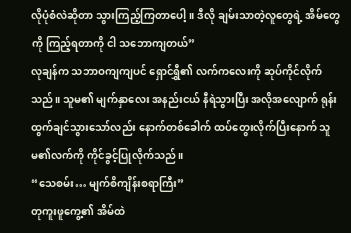လိုပုံစံလဲဆိုတာ သွားကြည့်ကြတာပေါ့။ ဒီလို ချမ်းသာတဲ့လူတွေရဲ့ အိမ်တွေကို ကြည့်ရတာကို ငါ သဘောကျတယ်”
လုချန်က သဘာဝကျကျပင် ရှောင်ရွှီ၏ လက်ကလေးကို ဆုပ်ကိုင်လိုက်သည်။ သူမ၏ မျက်နှာလေး အနည်းငယ် နီရဲသွားပြီး အလိုအလျောက် ရုန်းထွက်ချင်သွားသော်လည်း နောက်တစ်ခေါက် ထပ်တွေးလိုက်ပြီးနောက် သူမ၏လက်ကို ကိုင်ခွင့်ပြုလိုက်သည်။
“သေစမ်း… မျက်စိကျိန်းစရာကြီး”
တုကူးဖူကွေ့၏ အိမ်ထဲ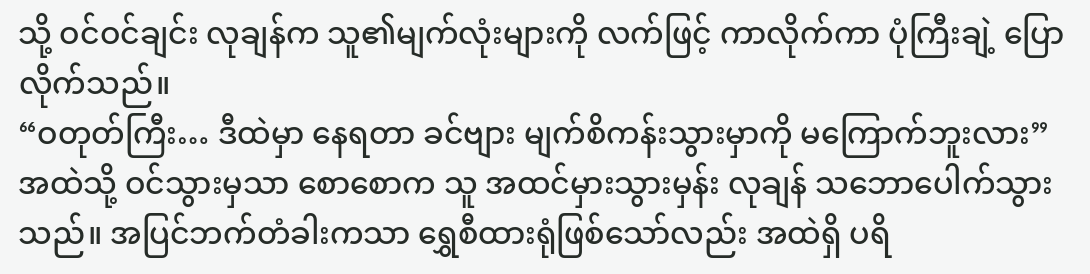သို့ ဝင်ဝင်ချင်း လုချန်က သူ၏မျက်လုံးများကို လက်ဖြင့် ကာလိုက်ကာ ပုံကြီးချဲ့ ပြောလိုက်သည်။
“ဝတုတ်ကြီး… ဒီထဲမှာ နေရတာ ခင်ဗျား မျက်စိကန်းသွားမှာကို မကြောက်ဘူးလား”
အထဲသို့ ဝင်သွားမှသာ စောစောက သူ အထင်မှားသွားမှန်း လုချန် သဘောပေါက်သွားသည်။ အပြင်ဘက်တံခါးကသာ ရွှေစီထားရုံဖြစ်သော်လည်း အထဲရှိ ပရိ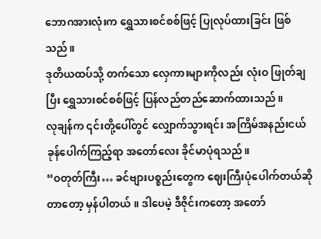ဘောဂအားလုံးက ရွှေသားစင်စစ်ဖြင့် ပြုလုပ်ထားခြင်း ဖြစ်သည်။
ဒုတိယထပ်သို့ တက်သော လှေကားများကိုလည်း လုံးဝ ဖြုတ်ချပြီး ရွှေသားစင်စစ်ဖြင့် ပြန်လည်တည်ဆောက်ထားသည်။
လုချန်က ၎င်းတို့ပေါ်တွင် လျှောက်သွားရင်း အကြိမ်အနည်းငယ် ခုန်ပေါက်ကြည့်ရာ အတော်လေး ခိုင်မာပုံရသည်။
“ဝတုတ်ကြီး… ခင်ဗျားပစ္စည်းတွေက ဈေးကြီးပုံပေါက်တယ်ဆိုတာတော့ မှန်ပါတယ်။ ဒါပေမဲ့ ဒီဇိုင်းကတော့ အတော်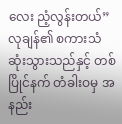လေး ညံ့လွန်းတယ်”
လုချန်၏ စကားသံ ဆုံးသွားသည်နှင့် တစ်ပြိုင်နက် တံခါးဝမှ အနည်း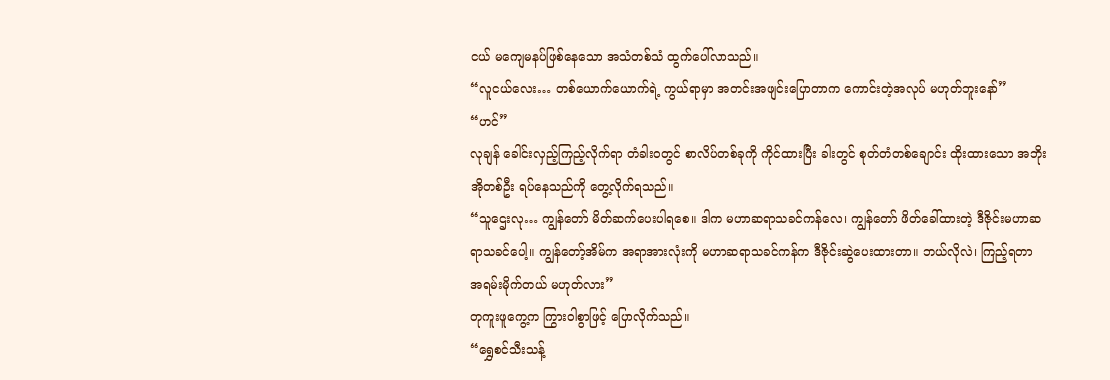ငယ် မကျေမနပ်ဖြစ်နေသော အသံတစ်သံ ထွက်ပေါ်လာသည်။
“လူငယ်လေး… တစ်ယောက်ယောက်ရဲ့ ကွယ်ရာမှာ အတင်းအဖျင်းပြောတာက ကောင်းတဲ့အလုပ် မဟုတ်ဘူးနော်”
“ဟင်”
လုချန် ခေါင်းလှည့်ကြည့်လိုက်ရာ တံခါးဝတွင် စာလိပ်တစ်ခုကို ကိုင်ထားပြီး ခါးတွင် စုတ်တံတစ်ချောင်း ထိုးထားသော အဘိုးအိုတစ်ဦး ရပ်နေသည်ကို တွေ့လိုက်ရသည်။
“သူဌေးလု… ကျွန်တော် မိတ်ဆက်ပေးပါရစေ။ ဒါက မဟာဆရာသခင်ကန်လေ၊ ကျွန်တော် ဖိတ်ခေါ်ထားတဲ့ ဒီဇိုင်းမဟာဆရာသခင်ပေါ့။ ကျွန်တော့်အိမ်က အရာအားလုံးကို မဟာဆရာသခင်ကန်က ဒီဇိုင်းဆွဲပေးထားတာ။ ဘယ်လိုလဲ၊ ကြည့်ရတာ အရမ်းမိုက်တယ် မဟုတ်လား”
တုကူးဖူကွေ့က ကြွားဝါစွာဖြင့် ပြောလိုက်သည်။
“ရွှေစင်သီးသန့်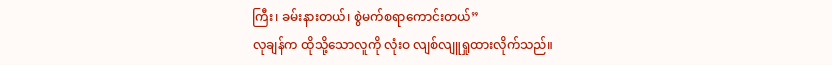ကြီး၊ ခမ်းနားတယ်၊ စွဲမက်စရာကောင်းတယ်”
လုချန်က ထိုသို့သောလူကို လုံးဝ လျစ်လျူရှုထားလိုက်သည်။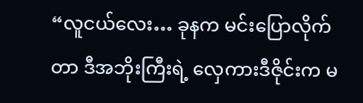“လူငယ်လေး… ခုနက မင်းပြောလိုက်တာ ဒီအဘိုးကြီးရဲ့ လှေကားဒီဇိုင်းက မ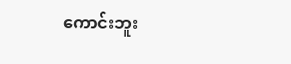ကောင်းဘူး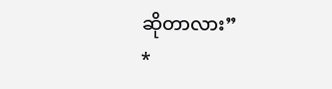ဆိုတာလား”
*